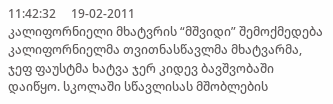11:42:32     19-02-2011
კალიფორნიელი მხატვრის “მშვიდი” შემოქმედება
კალიფორნიელმა თვითნასწავლმა მხატვარმა, ჯეფ ფაუსტმა ხატვა ჯერ კიდევ ბავშვობაში დაიწყო. სკოლაში სწავლისას მშობლების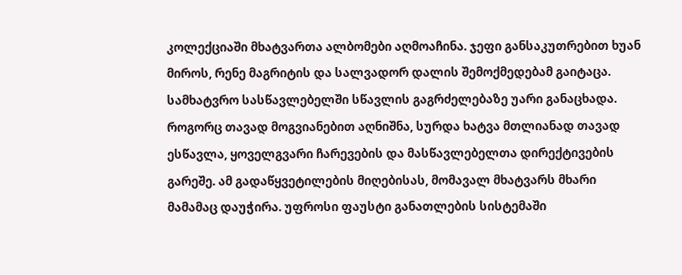კოლექციაში მხატვართა ალბომები აღმოაჩინა. ჯეფი განსაკუთრებით ხუან მიროს, რენე მაგრიტის და სალვადორ დალის შემოქმედებამ გაიტაცა.
სამხატვრო სასწავლებელში სწავლის გაგრძელებაზე უარი განაცხადა. როგორც თავად მოგვიანებით აღნიშნა, სურდა ხატვა მთლიანად თავად ესწავლა, ყოველგვარი ჩარევების და მასწავლებელთა დირექტივების გარეშე. ამ გადაწყვეტილების მიღებისას, მომავალ მხატვარს მხარი მამამაც დაუჭირა. უფროსი ფაუსტი განათლების სისტემაში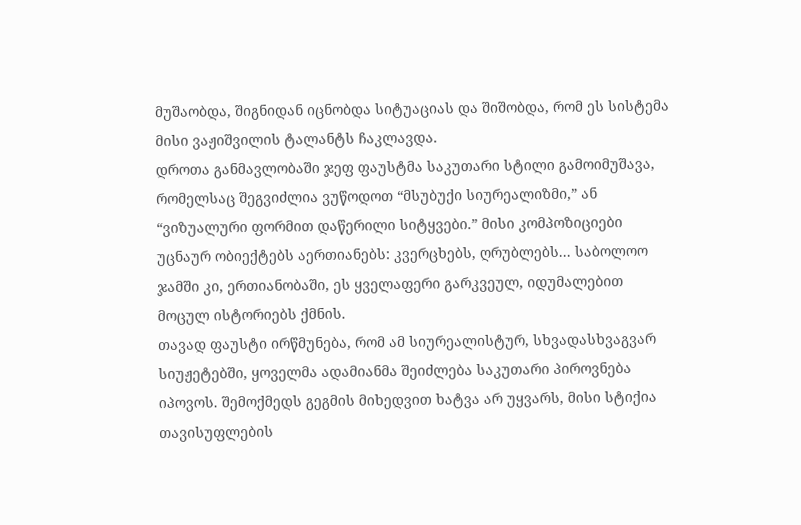მუშაობდა, შიგნიდან იცნობდა სიტუაციას და შიშობდა, რომ ეს სისტემა მისი ვაჟიშვილის ტალანტს ჩაკლავდა.
დროთა განმავლობაში ჯეფ ფაუსტმა საკუთარი სტილი გამოიმუშავა, რომელსაც შეგვიძლია ვუწოდოთ “მსუბუქი სიურეალიზმი,” ან “ვიზუალური ფორმით დაწერილი სიტყვები.” მისი კომპოზიციები უცნაურ ობიექტებს აერთიანებს: კვერცხებს, ღრუბლებს... საბოლოო ჯამში კი, ერთიანობაში, ეს ყველაფერი გარკვეულ, იდუმალებით მოცულ ისტორიებს ქმნის.
თავად ფაუსტი ირწმუნება, რომ ამ სიურეალისტურ, სხვადასხვაგვარ სიუჟეტებში, ყოველმა ადამიანმა შეიძლება საკუთარი პიროვნება იპოვოს. შემოქმედს გეგმის მიხედვით ხატვა არ უყვარს, მისი სტიქია თავისუფლების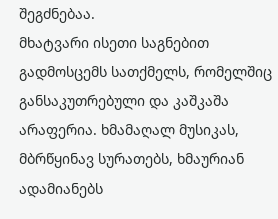შეგძნებაა.
მხატვარი ისეთი საგნებით გადმოსცემს სათქმელს, რომელშიც განსაკუთრებული და კაშკაშა არაფერია. ხმამაღალ მუსიკას, მბრწყინავ სურათებს, ხმაურიან ადამიანებს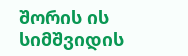შორის ის სიმშვიდის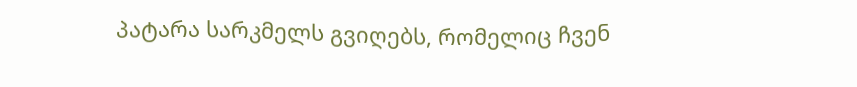პატარა სარკმელს გვიღებს, რომელიც ჩვენ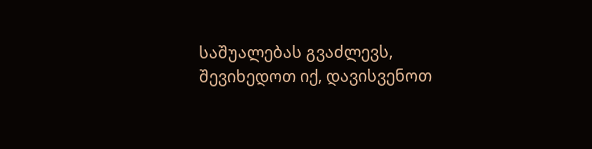საშუალებას გვაძლევს, შევიხედოთ იქ, დავისვენოთ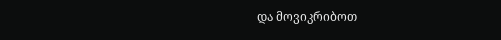და მოვიკრიბოთ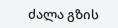ძალა გზის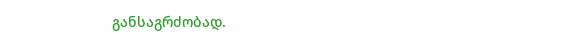განსაგრძობად.